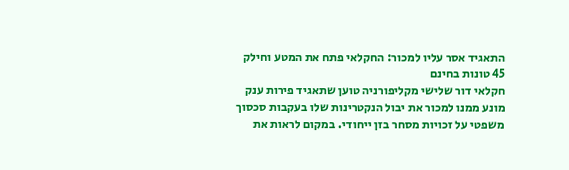התאגיד אסר עליו למכור: החקלאי פתח את המטע וחילק 45 טונות בחינם
חקלאי דור שלישי מקליפורניה טוען שתאגיד פירות ענק מונע ממנו למכור את יבול הנקטרינות שלו בעקבות סכסוך משפטי על זכויות מסחר בזן ייחודי. במקום לראות את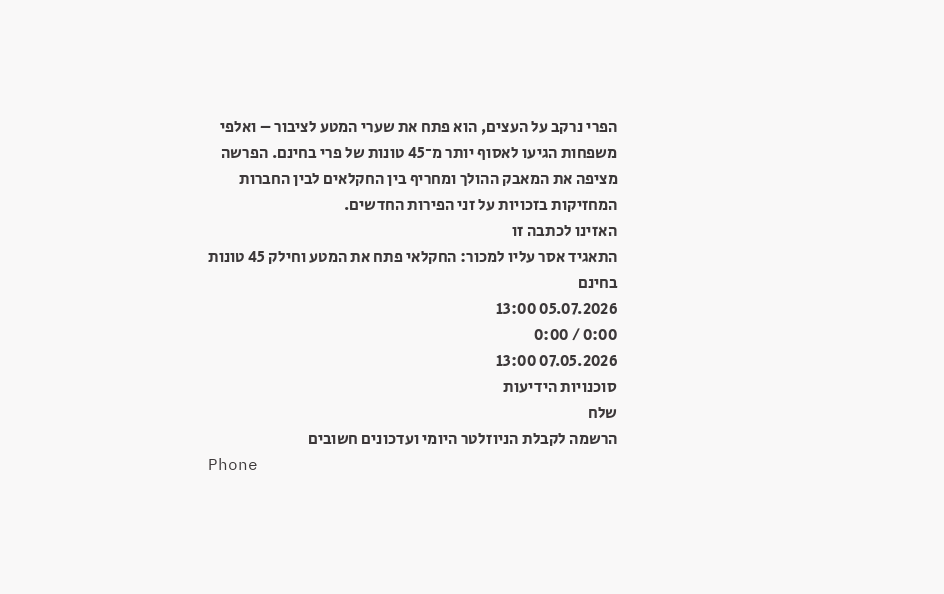הפרי נרקב על העצים, הוא פתח את שערי המטע לציבור – ואלפי משפחות הגיעו לאסוף יותר מ־45 טונות של פרי בחינם. הפרשה מציפה את המאבק ההולך ומחריף בין החקלאים לבין החברות המחזיקות בזכויות על זני הפירות החדשים.
האזינו לכתבה זו
התאגיד אסר עליו למכור: החקלאי פתח את המטע וחילק 45 טונות בחינם
05.07.2026 13:00
0:00 / 0:00
07.05.2026 13:00
סוכנויות הידיעות
שלח
הרשמה לקבלת הניוזלטר היומי ועדכונים חשובים
Phone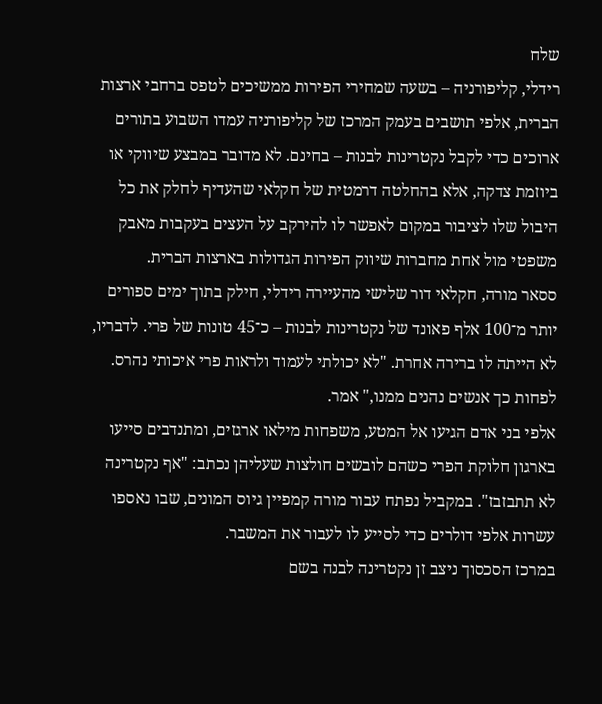שלח
רידלי, קליפורניה – בשעה שמחירי הפירות ממשיכים לטפס ברחבי ארצות הברית, אלפי תושבים בעמק המרכז של קליפורניה עמדו השבוע בתורים ארוכים כדי לקבל נקטרינות לבנות – בחינם. לא מדובר במבצע שיווקי או ביוזמת צדקה, אלא בהחלטה דרמטית של חקלאי שהעדיף לחלק את כל היבול שלו לציבור במקום לאפשר לו להירקב על העצים בעקבות מאבק משפטי מול אחת מחברות שיווק הפירות הגדולות בארצות הברית.
ססאר מורה, חקלאי דור שלישי מהעיירה רידלי, חילק בתוך ימים ספורים יותר מ־100 אלף פאונד של נקטרינות לבנות – כ־45 טונות של פרי. לדבריו, לא הייתה לו ברירה אחרת. "לא יכולתי לעמוד ולראות פרי איכותי נהרס. לפחות כך אנשים נהנים ממנו," אמר.
אלפי בני אדם הגיעו אל המטע, משפחות מילאו ארגזים, ומתנדבים סייעו בארגון חלוקת הפרי כשהם לובשים חולצות שעליהן נכתב: "אף נקטרינה לא תתבזבז". במקביל נפתח עבור מורה קמפיין גיוס המונים, שבו נאספו עשרות אלפי דולרים כדי לסייע לו לעבור את המשבר.
במרכז הסכסוך ניצב זן נקטרינה לבנה בשם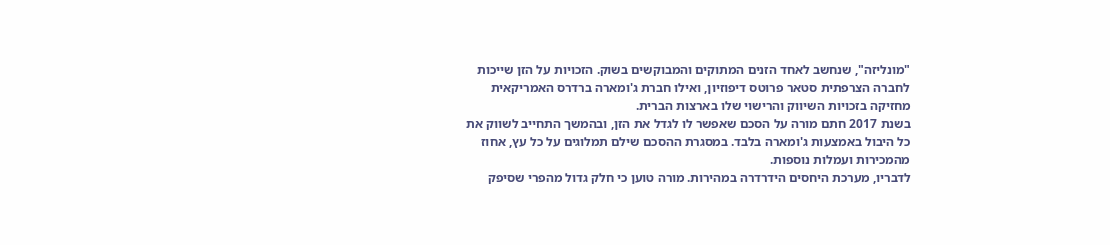"מונליזה", שנחשב לאחד הזנים המתוקים והמבוקשים בשוק. הזכויות על הזן שייכות לחברה הצרפתית סטאר פרוטס דיפוזיון, ואילו חברת ג'ומארה ברדרס האמריקאית מחזיקה בזכויות השיווק והרישוי שלו בארצות הברית.
בשנת 2017 חתם מורה על הסכם שאפשר לו לגדל את הזן, ובהמשך התחייב לשווק את כל היבול באמצעות ג'ומארה בלבד. במסגרת ההסכם שילם תמלוגים על כל עץ, אחוז מהמכירות ועמלות נוספות.
לדבריו, מערכת היחסים הידרדרה במהירות. מורה טוען כי חלק גדול מהפרי שסיפק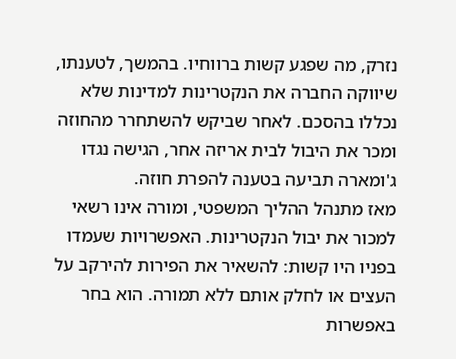נזרק, מה שפגע קשות ברווחיו. בהמשך, לטענתו, שיווקה החברה את הנקטרינות למדינות שלא נכללו בהסכם. לאחר שביקש להשתחרר מהחוזה ומכר את היבול לבית אריזה אחר, הגישה נגדו ג'ומארה תביעה בטענה להפרת חוזה.
מאז מתנהל ההליך המשפטי, ומורה אינו רשאי למכור את יבול הנקטרינות. האפשרויות שעמדו בפניו היו קשות: להשאיר את הפירות להירקב על העצים או לחלק אותם ללא תמורה. הוא בחר באפשרות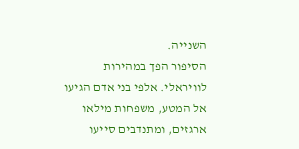השנייה.
הסיפור הפך במהירות לוויראלי. אלפי בני אדם הגיעו אל המטע, משפחות מילאו ארגזים, ומתנדבים סייעו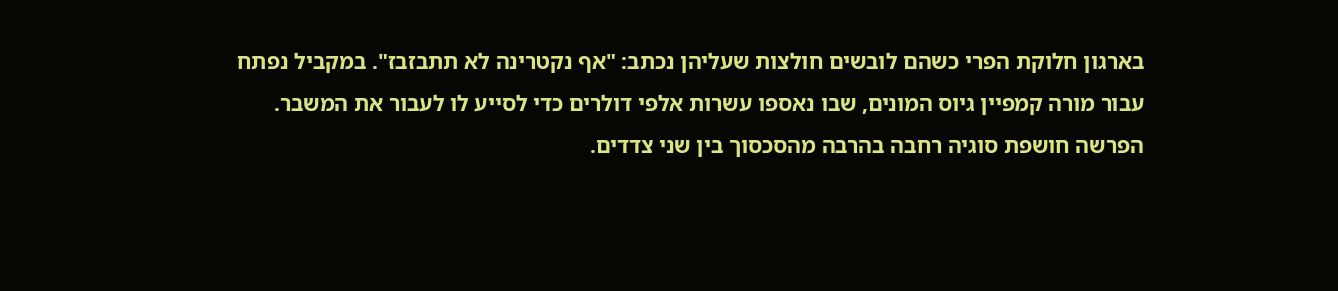בארגון חלוקת הפרי כשהם לובשים חולצות שעליהן נכתב: "אף נקטרינה לא תתבזבז". במקביל נפתח עבור מורה קמפיין גיוס המונים, שבו נאספו עשרות אלפי דולרים כדי לסייע לו לעבור את המשבר.
הפרשה חושפת סוגיה רחבה בהרבה מהסכסוך בין שני צדדים.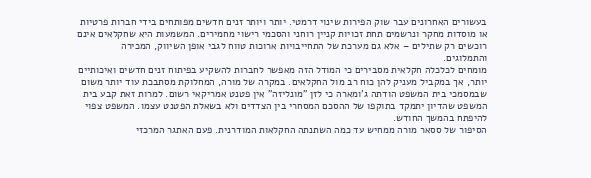בעשורים האחרונים עבר שוק הפירות שינוי דרמטי. יותר ויותר זנים חדשים מפותחים בידי חברות פרטיות או מוסדות מחקר ונרשמים תחת זכויות קניין רוחני והסכמי רישוי מחמירים. המשמעות היא שחקלאים אינם רוכשים רק שתילים – אלא גם מערכת של התחייבויות ארוכות טווח לגבי אופן השיווק, המכירה והתמלוגים.
מומחים לכלכלה חקלאית מסבירים כי המודל הזה מאפשר לחברות להשקיע בפיתוח זנים חדשים ואיכותיים יותר, אך במקביל מעניק להן כוח רב מול החקלאים. במקרה של מורה, המחלוקת מסתבכת עוד יותר משום שבמסמכי בית המשפט הודתה ג'ומארה כי לזן "מונליזה" אין פטנט אמריקאי רשום. למרות זאת קבע בית המשפט שהדיון יתמקד בתוקפו של ההסכם המסחרי בין הצדדים ולא בשאלת הפטנט עצמו. המשפט צפוי להיפתח בהמשך החודש.
הסיפור של ססאר מורה ממחיש עד כמה השתנתה החקלאות המודרנית. פעם האתגר המרכזי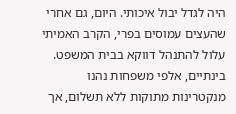היה לגדל יבול איכותי. היום, גם אחרי שהעצים עמוסים בפרי, הקרב האמיתי עלול להתנהל דווקא בבית המשפט. בינתיים, אלפי משפחות נהנו מנקטרינות מתוקות ללא תשלום, אך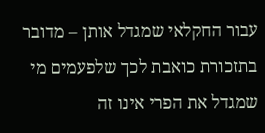עבור החקלאי שמגדל אותן – מדובר בתזכורת כואבת לכך שלפעמים מי שמגדל את הפרי אינו זה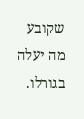שקובע מה יעלה בגורלו.